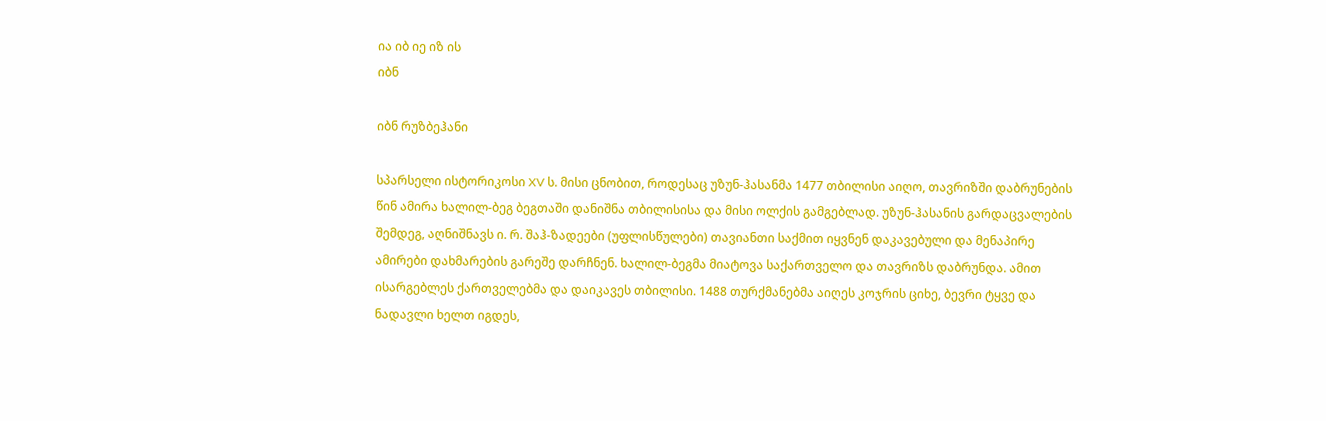ია იბ იე იზ ის
იბნ

იბნ რუზბეჰანი

სპარსელი ისტორიკოსი XV ს. მისი ცნობით, როდესაც უზუნ-ჰასანმა 1477 თბილისი აიღო, თავრიზში დაბრუნების წინ ამირა ხალილ-ბეგ ბეგთაში დანიშნა თბილისისა და მისი ოლქის გამგებლად. უზუნ-ჰასანის გარდაცვალების შემდეგ, აღნიშნავს ი. რ. შაჰ-ზადეები (უფლისწულები) თავიანთი საქმით იყვნენ დაკავებული და მენაპირე ამირები დახმარების გარეშე დარჩნენ. ხალილ-ბეგმა მიატოვა საქართველო და თავრიზს დაბრუნდა. ამით ისარგებლეს ქართველებმა და დაიკავეს თბილისი. 1488 თურქმანებმა აიღეს კოჯრის ციხე, ბევრი ტყვე და ნადავლი ხელთ იგდეს,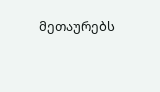მეთაურებს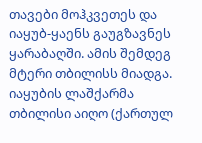თავები მოჰკვეთეს და იაყუბ-ყაენს გაუგზავნეს ყარაბაღში. ამის შემდეგ მტერი თბილისს მიადგა. იაყუბის ლაშქარმა თბილისი აიღო (ქართულ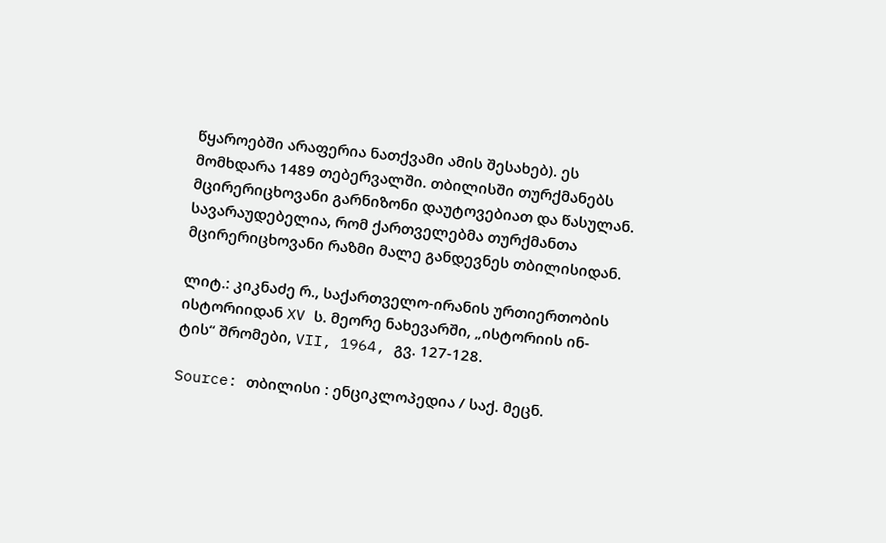წყაროებში არაფერია ნათქვამი ამის შესახებ). ეს მომხდარა 1489 თებერვალში. თბილისში თურქმანებს მცირერიცხოვანი გარნიზონი დაუტოვებიათ და წასულან. სავარაუდებელია, რომ ქართველებმა თურქმანთა მცირერიცხოვანი რაზმი მალე განდევნეს თბილისიდან.

ლიტ.: კიკნაძე რ., საქართველო-ირანის ურთიერთობის ისტორიიდან XV ს. მეორე ნახევარში, „ისტორიის ინ-ტის“ შრომები, VII, 1964, გვ. 127-128.

Source: თბილისი : ენციკლოპედია / საქ. მეცნ.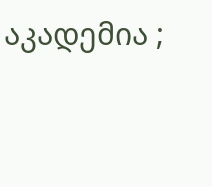აკადემია ;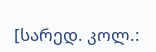[სარედ. კოლ.: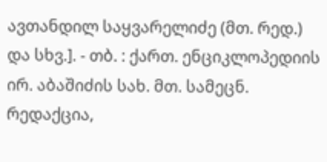ავთანდილ საყვარელიძე (მთ. რედ.) და სხვ.]. - თბ. : ქართ. ენციკლოპედიის ირ. აბაშიძის სახ. მთ. სამეცნ. რედაქცია,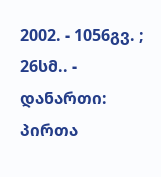2002. - 1056გვ. ; 26სმ.. - დანართი: პირთა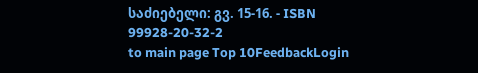საძიებელი: გვ. 15-16. - ISBN 99928-20-32-2
to main page Top 10FeedbackLogin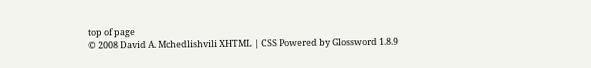top of page
© 2008 David A. Mchedlishvili XHTML | CSS Powered by Glossword 1.8.9